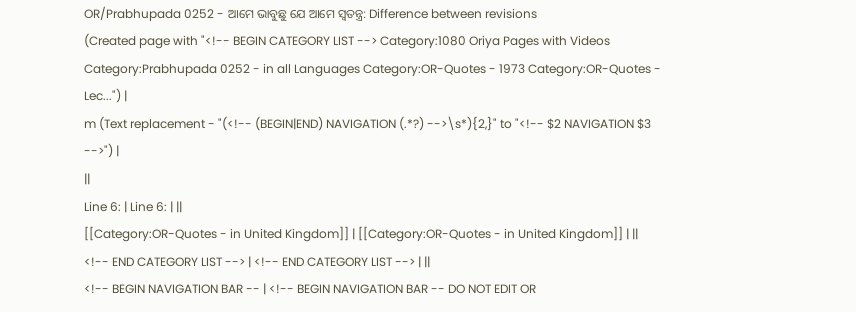OR/Prabhupada 0252 - ଆମେ ଭାବୁଛୁ ଯେ ଆମେ ସ୍ଵତନ୍ତ୍ର: Difference between revisions
(Created page with "<!-- BEGIN CATEGORY LIST --> Category:1080 Oriya Pages with Videos Category:Prabhupada 0252 - in all Languages Category:OR-Quotes - 1973 Category:OR-Quotes - Lec...") |
m (Text replacement - "(<!-- (BEGIN|END) NAVIGATION (.*?) -->\s*){2,}" to "<!-- $2 NAVIGATION $3 -->") |
||
Line 6: | Line 6: | ||
[[Category:OR-Quotes - in United Kingdom]] | [[Category:OR-Quotes - in United Kingdom]] | ||
<!-- END CATEGORY LIST --> | <!-- END CATEGORY LIST --> | ||
<!-- BEGIN NAVIGATION BAR -- | <!-- BEGIN NAVIGATION BAR -- DO NOT EDIT OR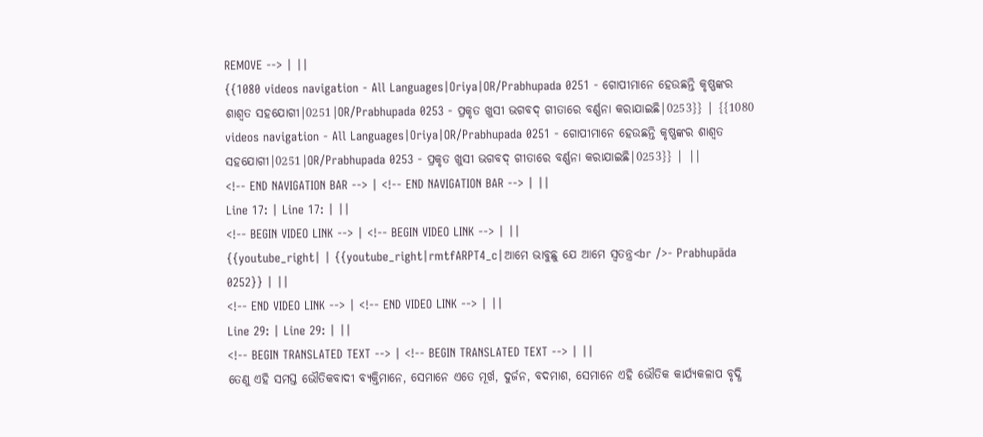REMOVE --> | ||
{{1080 videos navigation - All Languages|Oriya|OR/Prabhupada 0251 - ଗୋପୀମାନେ ହେଉଛନ୍ତି କୃଷ୍ଣଙ୍କର ଶାଶ୍ଵତ ସହଯୋଗୀ|0251|OR/Prabhupada 0253 - ପ୍ରକୃତ ଖୁସୀ ଭଗବଦ୍ ଗୀତାରେ ବର୍ଣ୍ଣନା କରାଯାଇଛି|0253}} | {{1080 videos navigation - All Languages|Oriya|OR/Prabhupada 0251 - ଗୋପୀମାନେ ହେଉଛନ୍ତି କୃଷ୍ଣଙ୍କର ଶାଶ୍ଵତ ସହଯୋଗୀ|0251|OR/Prabhupada 0253 - ପ୍ରକୃତ ଖୁସୀ ଭଗବଦ୍ ଗୀତାରେ ବର୍ଣ୍ଣନା କରାଯାଇଛି|0253}} | ||
<!-- END NAVIGATION BAR --> | <!-- END NAVIGATION BAR --> | ||
Line 17: | Line 17: | ||
<!-- BEGIN VIDEO LINK --> | <!-- BEGIN VIDEO LINK --> | ||
{{youtube_right| | {{youtube_right|rmtfARPT4_c|ଆମେ ଭାବୁଛୁ ଯେ ଆମେ ସ୍ଵତନ୍ତ୍ର<br />- Prabhupāda 0252}} | ||
<!-- END VIDEO LINK --> | <!-- END VIDEO LINK --> | ||
Line 29: | Line 29: | ||
<!-- BEGIN TRANSLATED TEXT --> | <!-- BEGIN TRANSLATED TEXT --> | ||
ତେଣୁ ଏହି ସମସ୍ତ ଭୌତିକବାଦୀ ବ୍ୟକ୍ତିମାନେ, ସେମାନେ ଏତେ ମୂର୍ଖ, ଦୁର୍ଜନ, ବଦମାଶ, ସେମାନେ ଏହି ଭୌତିକ କାର୍ଯ୍ୟକଳାପ ବୃଦ୍ଧି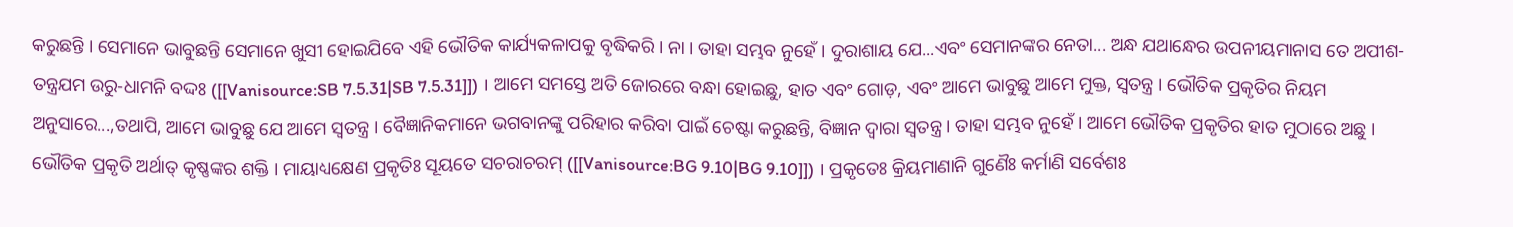କରୁଛନ୍ତି । ସେମାନେ ଭାବୁଛନ୍ତି ସେମାନେ ଖୁସୀ ହୋଇଯିବେ ଏହି ଭୌତିକ କାର୍ଯ୍ୟକଳାପକୁ ବୃଦ୍ଧିକରି । ନା । ତାହା ସମ୍ଭବ ନୁହେଁ । ଦୁରାଶାୟ ଯେ...ଏବଂ ସେମାନଙ୍କର ନେତା... ଅନ୍ଧ ଯଥାନ୍ଧେର ଉପନୀୟମାନାସ ତେ ଅପୀଶ-ତନ୍ତ୍ରଯମ ଉରୁ-ଧାମନି ବଦ୍ଦଃ ([[Vanisource:SB 7.5.31|SB 7.5.31]]) । ଆମେ ସମସ୍ତେ ଅତି ଜୋରରେ ବନ୍ଧା ହୋଇଛୁ, ହାତ ଏବଂ ଗୋଡ଼, ଏବଂ ଆମେ ଭାବୁଛୁ ଆମେ ମୁକ୍ତ, ସ୍ଵତନ୍ତ୍ର । ଭୌତିକ ପ୍ରକୃତିର ନିୟମ ଅନୁସାରେ...,ତଥାପି, ଆମେ ଭାବୁଛୁ ଯେ ଆମେ ସ୍ଵତନ୍ତ୍ର । ବୈଜ୍ଞାନିକମାନେ ଭଗବାନଙ୍କୁ ପରିହାର କରିବା ପାଇଁ ଚେଷ୍ଟା କରୁଛନ୍ତି, ବିଜ୍ଞାନ ଦ୍ଵାରା ସ୍ଵତନ୍ତ୍ର । ତାହା ସମ୍ଭବ ନୁହେଁ । ଆମେ ଭୌତିକ ପ୍ରକୃତିର ହାତ ମୁଠାରେ ଅଛୁ । ଭୌତିକ ପ୍ରକୃତି ଅର୍ଥାତ୍ କୃଷ୍ଣଙ୍କର ଶକ୍ତି । ମାୟାଧ୍ୟକ୍ଷେଣ ପ୍ରକୃତିଃ ସୂୟତେ ସଚରାଚରମ୍ ([[Vanisource:BG 9.10|BG 9.10]]) । ପ୍ରକୃତେଃ କ୍ରିୟମାଣାନି ଗୁଣୈଃ କର୍ମାଣି ସର୍ବେଶଃ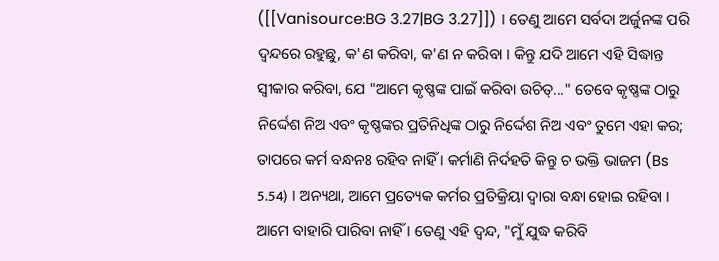([[Vanisource:BG 3.27|BG 3.27]]) । ତେଣୁ ଆମେ ସର୍ବଦା ଅର୍ଜୁନଙ୍କ ପରି ଦ୍ଵନ୍ଦରେ ରହୁଛୁ, କ'ଣ କରିବା, କ'ଣ ନ କରିବା । କିନ୍ତୁ ଯଦି ଆମେ ଏହି ସିଦ୍ଧାନ୍ତ ସ୍ଵୀକାର କରିବା, ଯେ "ଆମେ କୃଷ୍ଣଙ୍କ ପାଇଁ କରିବା ଉଚିତ୍..." ତେବେ କୃଷ୍ଣଙ୍କ ଠାରୁ ନିର୍ଦ୍ଦେଶ ନିଅ ଏବଂ କୃଷ୍ଣଙ୍କର ପ୍ରତିନିଧିଙ୍କ ଠାରୁ ନିର୍ଦ୍ଦେଶ ନିଅ ଏବଂ ତୁମେ ଏହା କର; ତାପରେ କର୍ମ ବନ୍ଧନଃ ରହିବ ନାହିଁ । କର୍ମାଣି ନିର୍ଦହତି କିନ୍ତୁ ଚ ଭକ୍ତି ଭାଜମ (Bs 5.54) । ଅନ୍ୟଥା, ଆମେ ପ୍ରତ୍ୟେକ କର୍ମର ପ୍ରତିକ୍ରିୟା ଦ୍ଵାରା ବନ୍ଧା ହୋଇ ରହିବା । ଆମେ ବାହାରି ପାରିବା ନାହିଁ । ତେଣୁ ଏହି ଦ୍ଵନ୍ଦ, "ମୁଁ ଯୁଦ୍ଧ କରିବି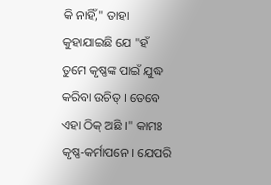କି ନାହିଁ," ତାହା କୁହାଯାଇଛି ଯେ "ହଁ ତୁମେ କୃଷ୍ଣଙ୍କ ପାଇଁ ଯୁଦ୍ଧ କରିବା ଉଚିତ୍ । ତେବେ ଏହା ଠିକ୍ ଅଛି ।" କାମଃ କୃଷ୍ଣ-କର୍ମାପନେ । ଯେପରି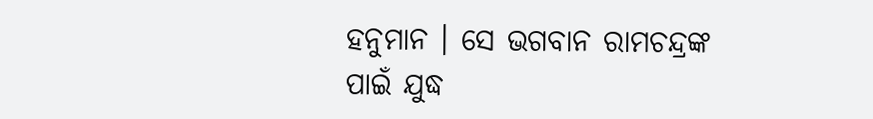ହନୁମାନ । ସେ ଭଗବାନ ରାମଚନ୍ଦ୍ରଙ୍କ ପାଇଁ ଯୁଦ୍ଧ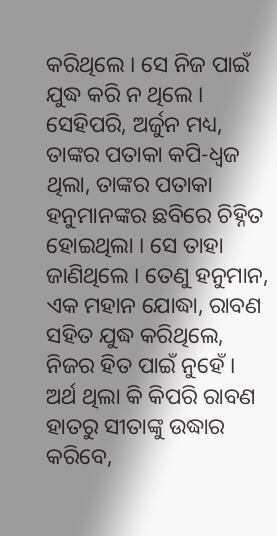କରିଥିଲେ । ସେ ନିଜ ପାଇଁ ଯୁଦ୍ଧ କରି ନ ଥିଲେ । ସେହିପରି, ଅର୍ଜୁନ ମଧ୍ୟ, ତାଙ୍କର ପତାକା କପି-ଧ୍ଵଜ ଥିଲା, ତାଙ୍କର ପତାକା ହନୁମାନଙ୍କର ଛବିରେ ଚିହ୍ନିତ ହୋଇଥିଲା । ସେ ତାହା ଜାଣିଥିଲେ । ତେଣୁ ହନୁମାନ, ଏକ ମହାନ ଯୋଦ୍ଧା, ରାବଣ ସହିତ ଯୁଦ୍ଧ କରିଥିଲେ, ନିଜର ହିତ ପାଇଁ ନୁହେଁ । ଅର୍ଥ ଥିଲା କି କିପରି ରାବଣ ହାତରୁ ସୀତାଙ୍କୁ ଉଦ୍ଧାର କରିବେ,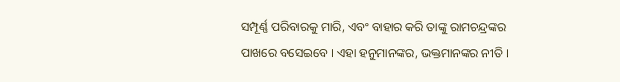ସମ୍ପୂର୍ଣ୍ଣ ପରିବାରକୁ ମାରି, ଏବଂ ବାହାର କରି ତାଙ୍କୁ ରାମଚନ୍ଦ୍ରଙ୍କର ପାଖରେ ବସେଇବେ । ଏହା ହନୁମାନଙ୍କର, ଭକ୍ତମାନଙ୍କର ନୀତି ।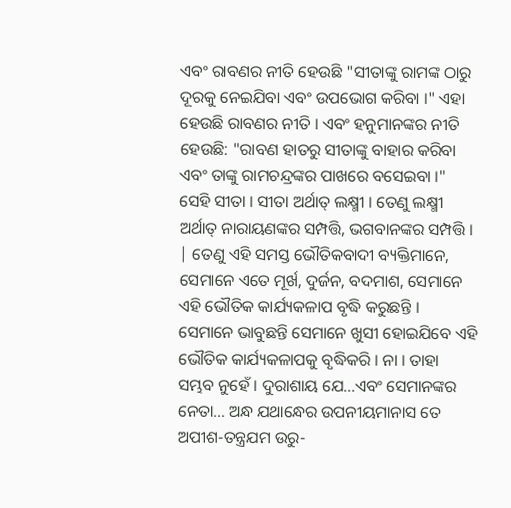ଏବଂ ରାବଣର ନୀତି ହେଉଛି "ସୀତାଙ୍କୁ ରାମଙ୍କ ଠାରୁ ଦୂରକୁ ନେଇଯିବା ଏବଂ ଉପଭୋଗ କରିବା ।" ଏହା ହେଉଛି ରାବଣର ନୀତି । ଏବଂ ହନୁମାନଙ୍କର ନୀତି ହେଉଛି: "ରାବଣ ହାତରୁ ସୀତାଙ୍କୁ ବାହାର କରିବା ଏବଂ ତାଙ୍କୁ ରାମଚନ୍ଦ୍ରଙ୍କର ପାଖରେ ବସେଇବା ।" ସେହି ସୀତା । ସୀତା ଅର୍ଥାତ୍ ଲକ୍ଷ୍ମୀ । ତେଣୁ ଲକ୍ଷ୍ମୀ ଅର୍ଥାତ୍ ନାରାୟଣଙ୍କର ସମ୍ପତ୍ତି, ଭଗବାନଙ୍କର ସମ୍ପତ୍ତି । | ତେଣୁ ଏହି ସମସ୍ତ ଭୌତିକବାଦୀ ବ୍ୟକ୍ତିମାନେ, ସେମାନେ ଏତେ ମୂର୍ଖ, ଦୁର୍ଜନ, ବଦମାଶ, ସେମାନେ ଏହି ଭୌତିକ କାର୍ଯ୍ୟକଳାପ ବୃଦ୍ଧି କରୁଛନ୍ତି । ସେମାନେ ଭାବୁଛନ୍ତି ସେମାନେ ଖୁସୀ ହୋଇଯିବେ ଏହି ଭୌତିକ କାର୍ଯ୍ୟକଳାପକୁ ବୃଦ୍ଧିକରି । ନା । ତାହା ସମ୍ଭବ ନୁହେଁ । ଦୁରାଶାୟ ଯେ...ଏବଂ ସେମାନଙ୍କର ନେତା... ଅନ୍ଧ ଯଥାନ୍ଧେର ଉପନୀୟମାନାସ ତେ ଅପୀଶ-ତନ୍ତ୍ରଯମ ଉରୁ-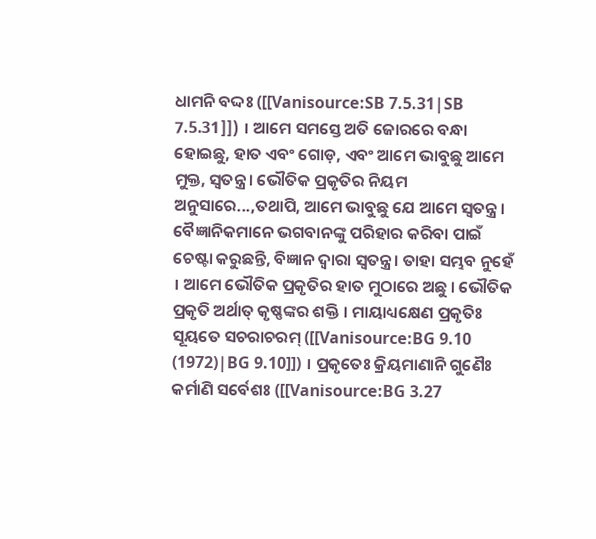ଧାମନି ବଦ୍ଦଃ ([[Vanisource:SB 7.5.31|SB 7.5.31]]) । ଆମେ ସମସ୍ତେ ଅତି ଜୋରରେ ବନ୍ଧା ହୋଇଛୁ, ହାତ ଏବଂ ଗୋଡ଼, ଏବଂ ଆମେ ଭାବୁଛୁ ଆମେ ମୁକ୍ତ, ସ୍ଵତନ୍ତ୍ର । ଭୌତିକ ପ୍ରକୃତିର ନିୟମ ଅନୁସାରେ...,ତଥାପି, ଆମେ ଭାବୁଛୁ ଯେ ଆମେ ସ୍ଵତନ୍ତ୍ର । ବୈଜ୍ଞାନିକମାନେ ଭଗବାନଙ୍କୁ ପରିହାର କରିବା ପାଇଁ ଚେଷ୍ଟା କରୁଛନ୍ତି, ବିଜ୍ଞାନ ଦ୍ଵାରା ସ୍ଵତନ୍ତ୍ର । ତାହା ସମ୍ଭବ ନୁହେଁ । ଆମେ ଭୌତିକ ପ୍ରକୃତିର ହାତ ମୁଠାରେ ଅଛୁ । ଭୌତିକ ପ୍ରକୃତି ଅର୍ଥାତ୍ କୃଷ୍ଣଙ୍କର ଶକ୍ତି । ମାୟାଧ୍ୟକ୍ଷେଣ ପ୍ରକୃତିଃ ସୂୟତେ ସଚରାଚରମ୍ ([[Vanisource:BG 9.10 (1972)|BG 9.10]]) । ପ୍ରକୃତେଃ କ୍ରିୟମାଣାନି ଗୁଣୈଃ କର୍ମାଣି ସର୍ବେଶଃ ([[Vanisource:BG 3.27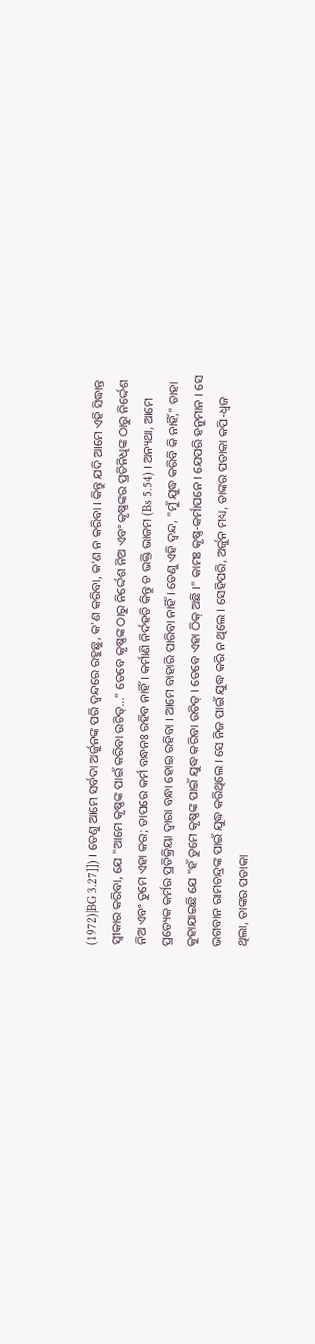(1972)|BG 3.27]]) । ତେଣୁ ଆମେ ସର୍ବଦା ଅର୍ଜୁନଙ୍କ ପରି ଦ୍ଵନ୍ଦରେ ରହୁଛୁ, କ'ଣ କରିବା, କ'ଣ ନ କରିବା । କିନ୍ତୁ ଯଦି ଆମେ ଏହି ସିଦ୍ଧାନ୍ତ ସ୍ଵୀକାର କରିବା, ଯେ "ଆମେ କୃଷ୍ଣଙ୍କ ପାଇଁ କରିବା ଉଚିତ୍..." ତେବେ କୃଷ୍ଣଙ୍କ ଠାରୁ ନିର୍ଦ୍ଦେଶ ନିଅ ଏବଂ କୃଷ୍ଣଙ୍କର ପ୍ରତିନିଧିଙ୍କ ଠାରୁ ନିର୍ଦ୍ଦେଶ ନିଅ ଏବଂ ତୁମେ ଏହା କର; ତାପରେ କର୍ମ ବନ୍ଧନଃ ରହିବ ନାହିଁ । କର୍ମାଣି ନିର୍ଦହତି କିନ୍ତୁ ଚ ଭକ୍ତି ଭାଜମ (Bs 5.54) । ଅନ୍ୟଥା, ଆମେ ପ୍ରତ୍ୟେକ କର୍ମର ପ୍ରତିକ୍ରିୟା ଦ୍ଵାରା ବନ୍ଧା ହୋଇ ରହିବା । ଆମେ ବାହାରି ପାରିବା ନାହିଁ । ତେଣୁ ଏହି ଦ୍ଵନ୍ଦ, "ମୁଁ ଯୁଦ୍ଧ କରିବି କି ନାହିଁ," ତାହା କୁହାଯାଇଛି ଯେ "ହଁ ତୁମେ କୃଷ୍ଣଙ୍କ ପାଇଁ ଯୁଦ୍ଧ କରିବା ଉଚିତ୍ । ତେବେ ଏହା ଠିକ୍ ଅଛି ।" କାମଃ କୃଷ୍ଣ-କର୍ମାପନେ । ଯେପରି ହନୁମାନ । ସେ ଭଗବାନ ରାମଚନ୍ଦ୍ରଙ୍କ ପାଇଁ ଯୁଦ୍ଧ କରିଥିଲେ । ସେ ନିଜ ପାଇଁ ଯୁଦ୍ଧ କରି ନ ଥିଲେ । ସେହିପରି, ଅର୍ଜୁନ ମଧ୍ୟ, ତାଙ୍କର ପତାକା କପି-ଧ୍ଵଜ ଥିଲା, ତାଙ୍କର ପତାକା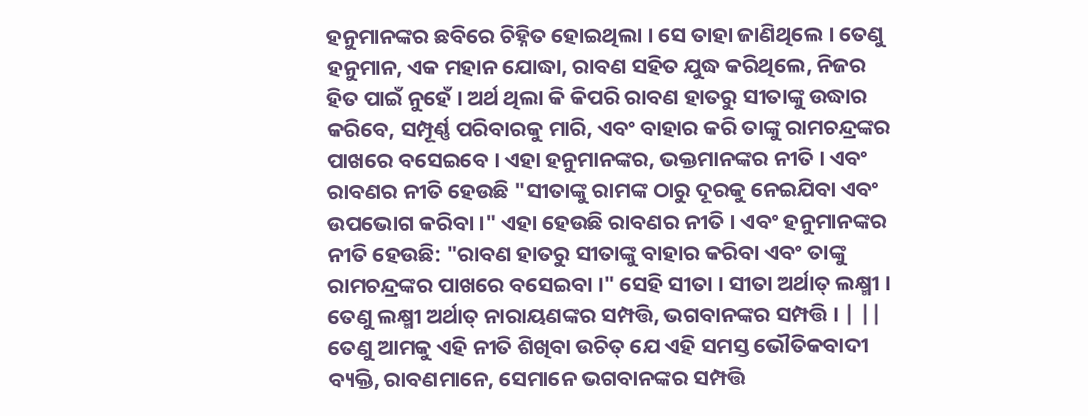ହନୁମାନଙ୍କର ଛବିରେ ଚିହ୍ନିତ ହୋଇଥିଲା । ସେ ତାହା ଜାଣିଥିଲେ । ତେଣୁ ହନୁମାନ, ଏକ ମହାନ ଯୋଦ୍ଧା, ରାବଣ ସହିତ ଯୁଦ୍ଧ କରିଥିଲେ, ନିଜର ହିତ ପାଇଁ ନୁହେଁ । ଅର୍ଥ ଥିଲା କି କିପରି ରାବଣ ହାତରୁ ସୀତାଙ୍କୁ ଉଦ୍ଧାର କରିବେ, ସମ୍ପୂର୍ଣ୍ଣ ପରିବାରକୁ ମାରି, ଏବଂ ବାହାର କରି ତାଙ୍କୁ ରାମଚନ୍ଦ୍ରଙ୍କର ପାଖରେ ବସେଇବେ । ଏହା ହନୁମାନଙ୍କର, ଭକ୍ତମାନଙ୍କର ନୀତି । ଏବଂ ରାବଣର ନୀତି ହେଉଛି "ସୀତାଙ୍କୁ ରାମଙ୍କ ଠାରୁ ଦୂରକୁ ନେଇଯିବା ଏବଂ ଉପଭୋଗ କରିବା ।" ଏହା ହେଉଛି ରାବଣର ନୀତି । ଏବଂ ହନୁମାନଙ୍କର ନୀତି ହେଉଛି: "ରାବଣ ହାତରୁ ସୀତାଙ୍କୁ ବାହାର କରିବା ଏବଂ ତାଙ୍କୁ ରାମଚନ୍ଦ୍ରଙ୍କର ପାଖରେ ବସେଇବା ।" ସେହି ସୀତା । ସୀତା ଅର୍ଥାତ୍ ଲକ୍ଷ୍ମୀ । ତେଣୁ ଲକ୍ଷ୍ମୀ ଅର୍ଥାତ୍ ନାରାୟଣଙ୍କର ସମ୍ପତ୍ତି, ଭଗବାନଙ୍କର ସମ୍ପତ୍ତି । | ||
ତେଣୁ ଆମକୁ ଏହି ନୀତି ଶିଖିବା ଉଚିତ୍ ଯେ ଏହି ସମସ୍ତ ଭୌତିକବାଦୀ ବ୍ୟକ୍ତି, ରାବଣମାନେ, ସେମାନେ ଭଗବାନଙ୍କର ସମ୍ପତ୍ତି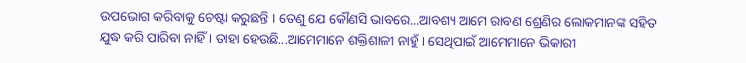ଉପଭୋଗ କରିବାକୁ ଚେଷ୍ଟା କରୁଛନ୍ତି । ତେଣୁ ଯେ କୌଣସି ଭାବରେ...ଆବଶ୍ୟ ଆମେ ରାବଣ ଶ୍ରେଣିର ଲୋକମାନଙ୍କ ସହିତ ଯୁଦ୍ଧ କରି ପାରିବା ନାହିଁ । ତାହା ହେଉଛି...ଆମେମାନେ ଶକ୍ତିଶାଳୀ ନାହୁଁ । ସେଥିପାଇଁ ଆମେମାନେ ଭିକାରୀ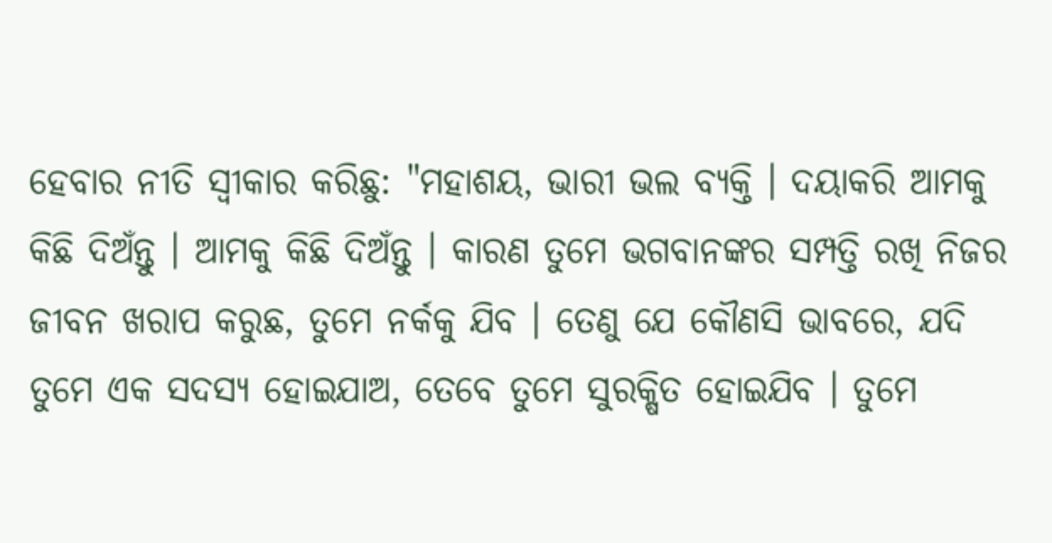ହେବାର ନୀତି ସ୍ୱୀକାର କରିଛୁ: "ମହାଶୟ, ଭାରୀ ଭଲ ବ୍ୟକ୍ତି । ଦୟାକରି ଆମକୁ କିଛି ଦିଅଁନ୍ତୁ । ଆମକୁ କିଛି ଦିଅଁନ୍ତୁ । କାରଣ ତୁମେ ଭଗବାନଙ୍କର ସମ୍ପତ୍ତି ରଖି ନିଜର ଜୀବନ ଖରାପ କରୁଛ, ତୁମେ ନର୍କକୁ ଯିବ । ତେଣୁ ଯେ କୌଣସି ଭାବରେ, ଯଦି ତୁମେ ଏକ ସଦସ୍ୟ ହୋଇଯାଅ, ତେବେ ତୁମେ ସୁରକ୍ଷିତ ହୋଇଯିବ । ତୁମେ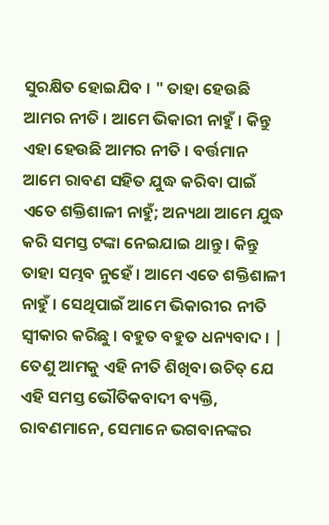ସୁରକ୍ଷିତ ହୋଇଯିବ । " ତାହା ହେଉଛି ଆମର ନୀତି । ଆମେ ଭିକାରୀ ନାହୁଁ । କିନ୍ତୁ ଏହା ହେଉଛି ଆମର ନୀତି । ବର୍ତ୍ତମାନ ଆମେ ରାବଣ ସହିତ ଯୁଦ୍ଧ କରିବା ପାଇଁ ଏତେ ଶକ୍ତିଶାଳୀ ନାହୁଁ; ଅନ୍ୟଥା ଆମେ ଯୁଦ୍ଧ କରି ସମସ୍ତ ଟଙ୍କା ନେଇଯାଇ ଥାନ୍ତୁ । କିନ୍ତୁ ତାହା ସମ୍ଭବ ନୁହେଁ । ଆମେ ଏତେ ଶକ୍ତିଶାଳୀ ନାହୁଁ । ସେଥିପାଇଁ ଆମେ ଭିକାରୀର ନୀତି ସ୍ଵୀକାର କରିଛୁ । ବହୁତ ବହୁତ ଧନ୍ୟବାଦ । | ତେଣୁ ଆମକୁ ଏହି ନୀତି ଶିଖିବା ଉଚିତ୍ ଯେ ଏହି ସମସ୍ତ ଭୌତିକବାଦୀ ବ୍ୟକ୍ତି, ରାବଣମାନେ, ସେମାନେ ଭଗବାନଙ୍କର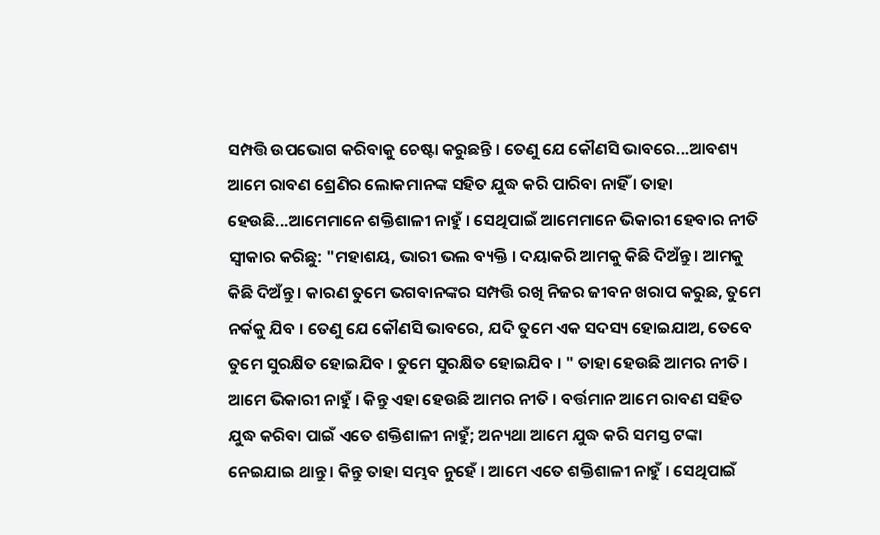ସମ୍ପତ୍ତି ଉପଭୋଗ କରିବାକୁ ଚେଷ୍ଟା କରୁଛନ୍ତି । ତେଣୁ ଯେ କୌଣସି ଭାବରେ...ଆବଶ୍ୟ ଆମେ ରାବଣ ଶ୍ରେଣିର ଲୋକମାନଙ୍କ ସହିତ ଯୁଦ୍ଧ କରି ପାରିବା ନାହିଁ । ତାହା ହେଉଛି...ଆମେମାନେ ଶକ୍ତିଶାଳୀ ନାହୁଁ । ସେଥିପାଇଁ ଆମେମାନେ ଭିକାରୀ ହେବାର ନୀତି ସ୍ୱୀକାର କରିଛୁ: "ମହାଶୟ, ଭାରୀ ଭଲ ବ୍ୟକ୍ତି । ଦୟାକରି ଆମକୁ କିଛି ଦିଅଁନ୍ତୁ । ଆମକୁ କିଛି ଦିଅଁନ୍ତୁ । କାରଣ ତୁମେ ଭଗବାନଙ୍କର ସମ୍ପତ୍ତି ରଖି ନିଜର ଜୀବନ ଖରାପ କରୁଛ, ତୁମେ ନର୍କକୁ ଯିବ । ତେଣୁ ଯେ କୌଣସି ଭାବରେ, ଯଦି ତୁମେ ଏକ ସଦସ୍ୟ ହୋଇଯାଅ, ତେବେ ତୁମେ ସୁରକ୍ଷିତ ହୋଇଯିବ । ତୁମେ ସୁରକ୍ଷିତ ହୋଇଯିବ । " ତାହା ହେଉଛି ଆମର ନୀତି । ଆମେ ଭିକାରୀ ନାହୁଁ । କିନ୍ତୁ ଏହା ହେଉଛି ଆମର ନୀତି । ବର୍ତ୍ତମାନ ଆମେ ରାବଣ ସହିତ ଯୁଦ୍ଧ କରିବା ପାଇଁ ଏତେ ଶକ୍ତିଶାଳୀ ନାହୁଁ; ଅନ୍ୟଥା ଆମେ ଯୁଦ୍ଧ କରି ସମସ୍ତ ଟଙ୍କା ନେଇଯାଇ ଥାନ୍ତୁ । କିନ୍ତୁ ତାହା ସମ୍ଭବ ନୁହେଁ । ଆମେ ଏତେ ଶକ୍ତିଶାଳୀ ନାହୁଁ । ସେଥିପାଇଁ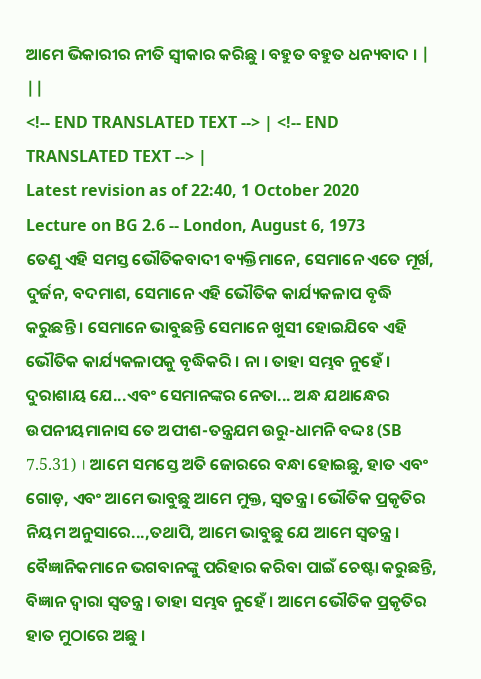ଆମେ ଭିକାରୀର ନୀତି ସ୍ଵୀକାର କରିଛୁ । ବହୁତ ବହୁତ ଧନ୍ୟବାଦ । | ||
<!-- END TRANSLATED TEXT --> | <!-- END TRANSLATED TEXT --> |
Latest revision as of 22:40, 1 October 2020
Lecture on BG 2.6 -- London, August 6, 1973
ତେଣୁ ଏହି ସମସ୍ତ ଭୌତିକବାଦୀ ବ୍ୟକ୍ତିମାନେ, ସେମାନେ ଏତେ ମୂର୍ଖ, ଦୁର୍ଜନ, ବଦମାଶ, ସେମାନେ ଏହି ଭୌତିକ କାର୍ଯ୍ୟକଳାପ ବୃଦ୍ଧି କରୁଛନ୍ତି । ସେମାନେ ଭାବୁଛନ୍ତି ସେମାନେ ଖୁସୀ ହୋଇଯିବେ ଏହି ଭୌତିକ କାର୍ଯ୍ୟକଳାପକୁ ବୃଦ୍ଧିକରି । ନା । ତାହା ସମ୍ଭବ ନୁହେଁ । ଦୁରାଶାୟ ଯେ...ଏବଂ ସେମାନଙ୍କର ନେତା... ଅନ୍ଧ ଯଥାନ୍ଧେର ଉପନୀୟମାନାସ ତେ ଅପୀଶ-ତନ୍ତ୍ରଯମ ଉରୁ-ଧାମନି ବଦ୍ଦଃ (SB 7.5.31) । ଆମେ ସମସ୍ତେ ଅତି ଜୋରରେ ବନ୍ଧା ହୋଇଛୁ, ହାତ ଏବଂ ଗୋଡ଼, ଏବଂ ଆମେ ଭାବୁଛୁ ଆମେ ମୁକ୍ତ, ସ୍ଵତନ୍ତ୍ର । ଭୌତିକ ପ୍ରକୃତିର ନିୟମ ଅନୁସାରେ...,ତଥାପି, ଆମେ ଭାବୁଛୁ ଯେ ଆମେ ସ୍ଵତନ୍ତ୍ର । ବୈଜ୍ଞାନିକମାନେ ଭଗବାନଙ୍କୁ ପରିହାର କରିବା ପାଇଁ ଚେଷ୍ଟା କରୁଛନ୍ତି, ବିଜ୍ଞାନ ଦ୍ଵାରା ସ୍ଵତନ୍ତ୍ର । ତାହା ସମ୍ଭବ ନୁହେଁ । ଆମେ ଭୌତିକ ପ୍ରକୃତିର ହାତ ମୁଠାରେ ଅଛୁ ।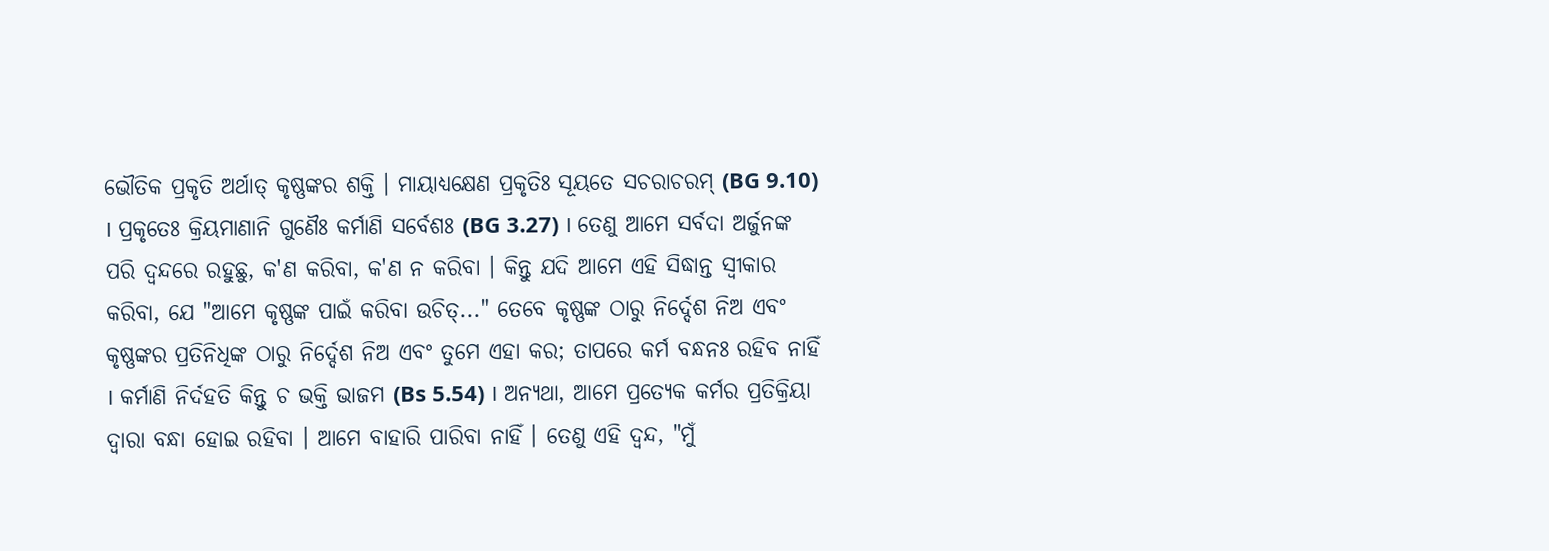ଭୌତିକ ପ୍ରକୃତି ଅର୍ଥାତ୍ କୃଷ୍ଣଙ୍କର ଶକ୍ତି । ମାୟାଧ୍ୟକ୍ଷେଣ ପ୍ରକୃତିଃ ସୂୟତେ ସଚରାଚରମ୍ (BG 9.10) । ପ୍ରକୃତେଃ କ୍ରିୟମାଣାନି ଗୁଣୈଃ କର୍ମାଣି ସର୍ବେଶଃ (BG 3.27) । ତେଣୁ ଆମେ ସର୍ବଦା ଅର୍ଜୁନଙ୍କ ପରି ଦ୍ଵନ୍ଦରେ ରହୁଛୁ, କ'ଣ କରିବା, କ'ଣ ନ କରିବା । କିନ୍ତୁ ଯଦି ଆମେ ଏହି ସିଦ୍ଧାନ୍ତ ସ୍ଵୀକାର କରିବା, ଯେ "ଆମେ କୃଷ୍ଣଙ୍କ ପାଇଁ କରିବା ଉଚିତ୍..." ତେବେ କୃଷ୍ଣଙ୍କ ଠାରୁ ନିର୍ଦ୍ଦେଶ ନିଅ ଏବଂ କୃଷ୍ଣଙ୍କର ପ୍ରତିନିଧିଙ୍କ ଠାରୁ ନିର୍ଦ୍ଦେଶ ନିଅ ଏବଂ ତୁମେ ଏହା କର; ତାପରେ କର୍ମ ବନ୍ଧନଃ ରହିବ ନାହିଁ । କର୍ମାଣି ନିର୍ଦହତି କିନ୍ତୁ ଚ ଭକ୍ତି ଭାଜମ (Bs 5.54) । ଅନ୍ୟଥା, ଆମେ ପ୍ରତ୍ୟେକ କର୍ମର ପ୍ରତିକ୍ରିୟା ଦ୍ଵାରା ବନ୍ଧା ହୋଇ ରହିବା । ଆମେ ବାହାରି ପାରିବା ନାହିଁ । ତେଣୁ ଏହି ଦ୍ଵନ୍ଦ, "ମୁଁ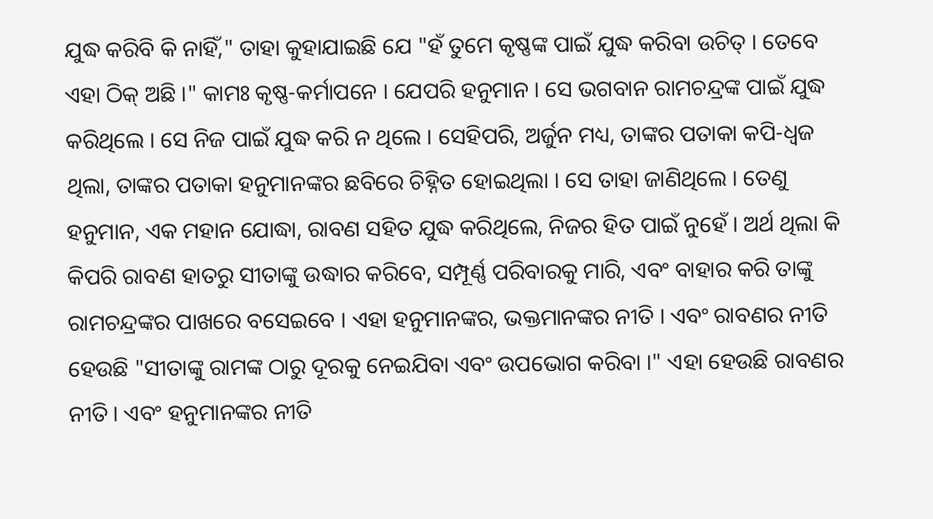ଯୁଦ୍ଧ କରିବି କି ନାହିଁ," ତାହା କୁହାଯାଇଛି ଯେ "ହଁ ତୁମେ କୃଷ୍ଣଙ୍କ ପାଇଁ ଯୁଦ୍ଧ କରିବା ଉଚିତ୍ । ତେବେ ଏହା ଠିକ୍ ଅଛି ।" କାମଃ କୃଷ୍ଣ-କର୍ମାପନେ । ଯେପରି ହନୁମାନ । ସେ ଭଗବାନ ରାମଚନ୍ଦ୍ରଙ୍କ ପାଇଁ ଯୁଦ୍ଧ କରିଥିଲେ । ସେ ନିଜ ପାଇଁ ଯୁଦ୍ଧ କରି ନ ଥିଲେ । ସେହିପରି, ଅର୍ଜୁନ ମଧ୍ୟ, ତାଙ୍କର ପତାକା କପି-ଧ୍ଵଜ ଥିଲା, ତାଙ୍କର ପତାକା ହନୁମାନଙ୍କର ଛବିରେ ଚିହ୍ନିତ ହୋଇଥିଲା । ସେ ତାହା ଜାଣିଥିଲେ । ତେଣୁ ହନୁମାନ, ଏକ ମହାନ ଯୋଦ୍ଧା, ରାବଣ ସହିତ ଯୁଦ୍ଧ କରିଥିଲେ, ନିଜର ହିତ ପାଇଁ ନୁହେଁ । ଅର୍ଥ ଥିଲା କି କିପରି ରାବଣ ହାତରୁ ସୀତାଙ୍କୁ ଉଦ୍ଧାର କରିବେ, ସମ୍ପୂର୍ଣ୍ଣ ପରିବାରକୁ ମାରି, ଏବଂ ବାହାର କରି ତାଙ୍କୁ ରାମଚନ୍ଦ୍ରଙ୍କର ପାଖରେ ବସେଇବେ । ଏହା ହନୁମାନଙ୍କର, ଭକ୍ତମାନଙ୍କର ନୀତି । ଏବଂ ରାବଣର ନୀତି ହେଉଛି "ସୀତାଙ୍କୁ ରାମଙ୍କ ଠାରୁ ଦୂରକୁ ନେଇଯିବା ଏବଂ ଉପଭୋଗ କରିବା ।" ଏହା ହେଉଛି ରାବଣର ନୀତି । ଏବଂ ହନୁମାନଙ୍କର ନୀତି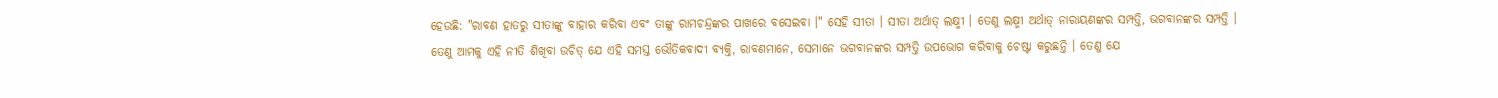ହେଉଛି: "ରାବଣ ହାତରୁ ସୀତାଙ୍କୁ ବାହାର କରିବା ଏବଂ ତାଙ୍କୁ ରାମଚନ୍ଦ୍ରଙ୍କର ପାଖରେ ବସେଇବା ।" ସେହି ସୀତା । ସୀତା ଅର୍ଥାତ୍ ଲକ୍ଷ୍ମୀ । ତେଣୁ ଲକ୍ଷ୍ମୀ ଅର୍ଥାତ୍ ନାରାୟଣଙ୍କର ସମ୍ପତ୍ତି, ଭଗବାନଙ୍କର ସମ୍ପତ୍ତି ।
ତେଣୁ ଆମକୁ ଏହି ନୀତି ଶିଖିବା ଉଚିତ୍ ଯେ ଏହି ସମସ୍ତ ଭୌତିକବାଦୀ ବ୍ୟକ୍ତି, ରାବଣମାନେ, ସେମାନେ ଭଗବାନଙ୍କର ସମ୍ପତ୍ତି ଉପଭୋଗ କରିବାକୁ ଚେଷ୍ଟା କରୁଛନ୍ତି । ତେଣୁ ଯେ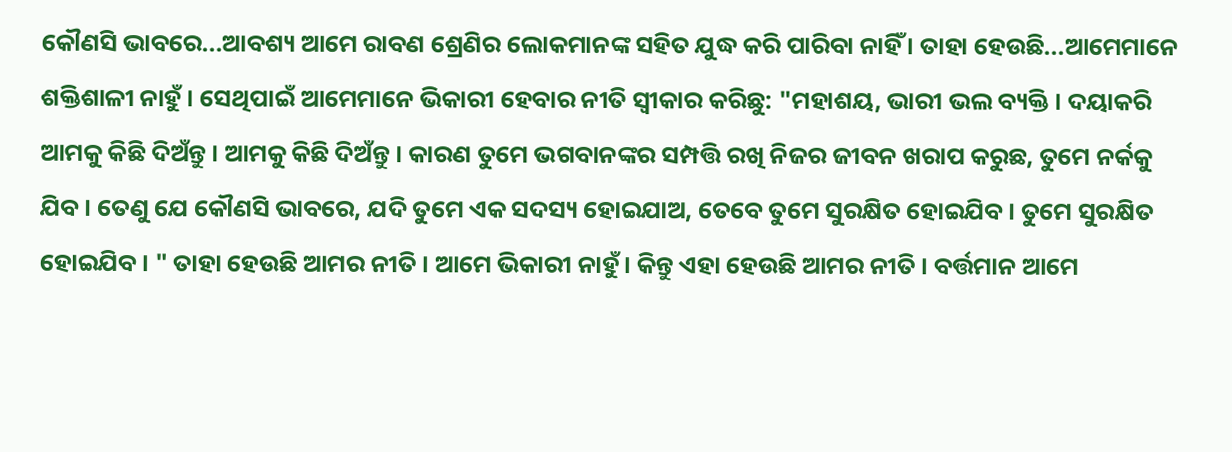କୌଣସି ଭାବରେ...ଆବଶ୍ୟ ଆମେ ରାବଣ ଶ୍ରେଣିର ଲୋକମାନଙ୍କ ସହିତ ଯୁଦ୍ଧ କରି ପାରିବା ନାହିଁ । ତାହା ହେଉଛି...ଆମେମାନେ ଶକ୍ତିଶାଳୀ ନାହୁଁ । ସେଥିପାଇଁ ଆମେମାନେ ଭିକାରୀ ହେବାର ନୀତି ସ୍ୱୀକାର କରିଛୁ: "ମହାଶୟ, ଭାରୀ ଭଲ ବ୍ୟକ୍ତି । ଦୟାକରି ଆମକୁ କିଛି ଦିଅଁନ୍ତୁ । ଆମକୁ କିଛି ଦିଅଁନ୍ତୁ । କାରଣ ତୁମେ ଭଗବାନଙ୍କର ସମ୍ପତ୍ତି ରଖି ନିଜର ଜୀବନ ଖରାପ କରୁଛ, ତୁମେ ନର୍କକୁ ଯିବ । ତେଣୁ ଯେ କୌଣସି ଭାବରେ, ଯଦି ତୁମେ ଏକ ସଦସ୍ୟ ହୋଇଯାଅ, ତେବେ ତୁମେ ସୁରକ୍ଷିତ ହୋଇଯିବ । ତୁମେ ସୁରକ୍ଷିତ ହୋଇଯିବ । " ତାହା ହେଉଛି ଆମର ନୀତି । ଆମେ ଭିକାରୀ ନାହୁଁ । କିନ୍ତୁ ଏହା ହେଉଛି ଆମର ନୀତି । ବର୍ତ୍ତମାନ ଆମେ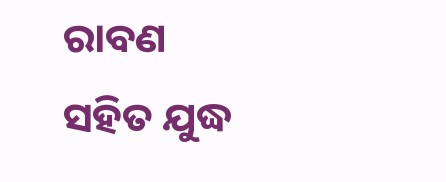ରାବଣ ସହିତ ଯୁଦ୍ଧ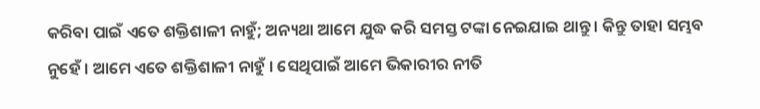କରିବା ପାଇଁ ଏତେ ଶକ୍ତିଶାଳୀ ନାହୁଁ; ଅନ୍ୟଥା ଆମେ ଯୁଦ୍ଧ କରି ସମସ୍ତ ଟଙ୍କା ନେଇଯାଇ ଥାନ୍ତୁ । କିନ୍ତୁ ତାହା ସମ୍ଭବ ନୁହେଁ । ଆମେ ଏତେ ଶକ୍ତିଶାଳୀ ନାହୁଁ । ସେଥିପାଇଁ ଆମେ ଭିକାରୀର ନୀତି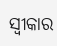ସ୍ଵୀକାର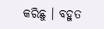କରିଛୁ । ବହୁତ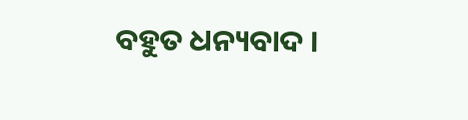ବହୁତ ଧନ୍ୟବାଦ ।